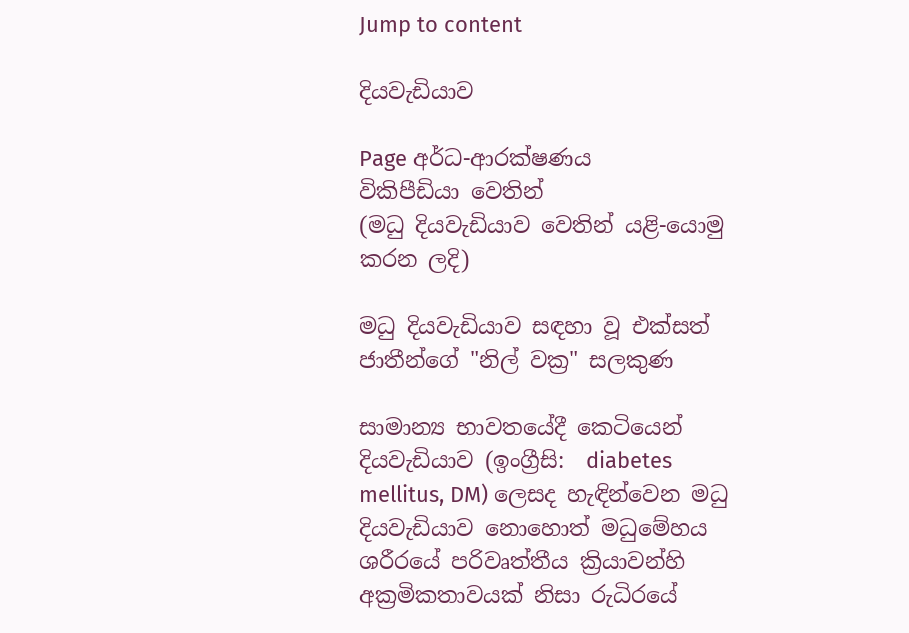Jump to content

දියවැඩියාව

Page අර්ධ-ආරක්ෂණය
විකිපීඩියා වෙතින්
(මධු දියවැඩියාව වෙතින් යළි-යොමු කරන ලදි)

මධු දියවැඩියාව සඳහා වූ එක්සත් ජාතීන්ගේ "නිල් වක්‍ර" සලකුණ

සාමාන්‍ය භාවතයේදී කෙටියෙන් දියවැඩියාව (ඉංග්‍රීසි:  diabetes mellitus, DM) ලෙසද හැඳින්වෙන මධු දියවැඩියාව නොහොත් මධුමේහය ශරීරයේ පරිවෘත්තීය ක්‍රියාවන්හි අක්‍රමිකතාවයක් නිසා රුධිරයේ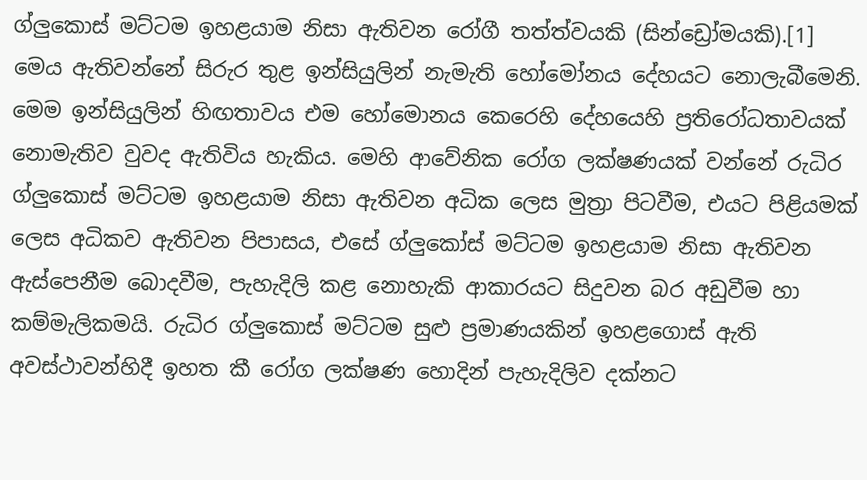ග්ලුකොස් මට්ටම ඉහළයාම නිසා ඇතිවන රෝගී තත්ත්වයකි (සින්ඩ්‍රෝමයකි).[1] මෙය ඇතිවන්නේ සිරුර තුළ ඉන්සියුලින් නැමැති හෝමෝනය දේහයට නොලැබීමෙනි. මෙම ඉන්සියුලින් හිඟතාවය එම හෝමොනය කෙරෙහි දේහයෙහි ප්‍රතිරෝධතාවයක් නොමැතිව වුවද ඇතිවිය හැකිය. මෙහි ආවේනික රෝග ලක්ෂණයක් වන්නේ රුධිර ග්ලුකොස් මට්ටම ඉහළයාම නිසා ඇතිවන අධික ලෙස මුත්‍රා පිටවීම, එයට පිළියමක් ලෙස අධිකව ඇතිවන පිපාසය, එසේ ග්ලුකෝස් මට්ටම ඉහළයාම නිසා ඇතිවන ඇස්පෙනීම බොදවීම, පැහැදිලි කළ නොහැකි ආකාරයට සිදුවන බර අඩුවීම හා කම්මැලිකමයි. රුධිර ග්ලුකොස් මට්ටම සුළු ප්‍රමාණයකින් ඉහළගොස් ඇති අවස්ථාවන්හිදී ඉහත කී රෝග ලක්ෂණ හොදින් පැහැදිලිව දක්නට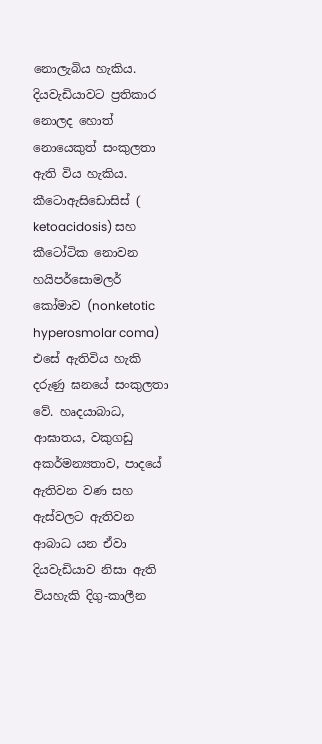නොලැබිය හැකිය. දියවැඩියාවට ප්‍රතිකාර නොලද හොත් නොයෙකුත් සංකුලතා ඇති විය හැකිය. කීටොඇසිඩොසිස් ( ketoacidosis) සහ කීටෝටික නොවන හයිපර්සොමලර් කෝමාව (nonketotic hyperosmolar coma) එසේ ඇතිවිය හැකි දරුණු ඝනයේ සංකුලතා වේ. හෘදයාබාධ, ආඝාතය, වකුගඩු අකර්මන්‍යතාව, පාදයේ ඇතිවන වණ සහ ඇස්වලට ඇතිවන ආබාධ යන ඒවා දියවැඩියාව නිසා ඇති වියහැකි දිගු-කාලීන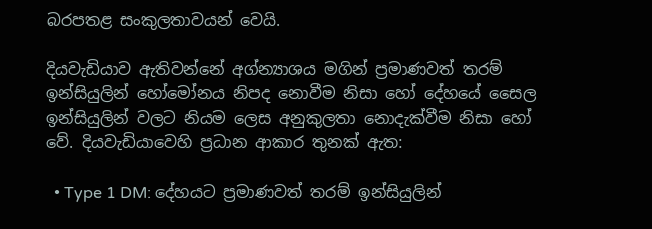බරපතළ සංකුලතාවයන් වෙයි.

දියවැඩියාව ඇතිවන්නේ අග්න්‍යාශය මගින් ප්‍රමාණවත් තරම් ඉන්සියුලින් හෝමෝනය නිපද නොවීම නිසා හෝ දේහයේ සෛල ඉන්සියුලින් වලට නියම ලෙස අනුකුලතා නොදැක්වීම නිසා හෝ වේ. දියවැඩියාවෙහි ප්‍රධාන ආකාර තුනක් ඇත:

  • Type 1 DM: දේහයට ප්‍රමාණවත් තරම් ඉන්සියුලින්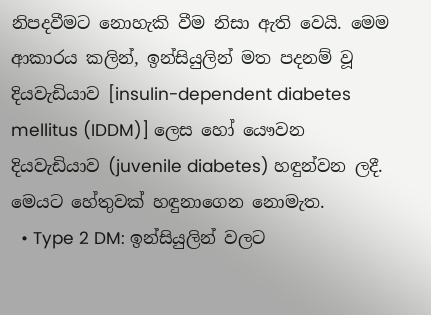නිපදවීමට නොහැකි වීම නිසා ඇති වෙයි. මෙම ආකාරය කලින්, ඉන්සියුලින් මත පදනම් වූ දියවැඩියාව [insulin-dependent diabetes mellitus (IDDM)] ලෙස හෝ යෞවන දියවැඩියාව (juvenile diabetes) හඳුන්වන ලදී. මෙයට හේතුවක් හඳුනාගෙන නොමැත.
  • Type 2 DM: ඉන්සියුලින් වලට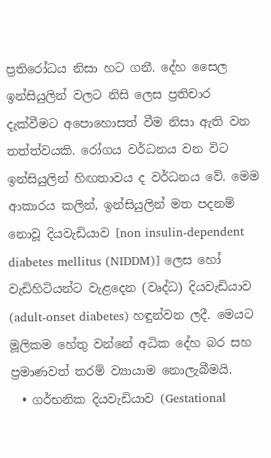ප්‍රතිරෝධය නිසා හට ගනී. දේහ සෛල ඉන්සියුලින් වලට නිසි ලෙස ප්‍රතිචාර දැක්වීමට අපොහොසත් වීම නිසා ඇති වන තත්ත්වයකි. රෝගය වර්ධනය වන විට ඉන්සියුලින් හිඟතාවය ද වර්ධනය වේ. මෙම ආකාරය කලින්, ඉන්සියුලින් මත පදනම් නොවූ දියවැඩියාව [non insulin-dependent diabetes mellitus (NIDDM)] ලෙස හෝ වැඩිහිටියන්ට වැළදෙන (වෘද්ධ) දියවැඩියාව (adult-onset diabetes) හඳුන්වන ලදී. මෙයට මූලිකම හේතු වන්නේ අධික දේහ බර සහ ප්‍රමාණවත් තරම් ව්‍යායාම නොලැබීමයි.
  • ගර්භනික දියවැඩියාව (Gestational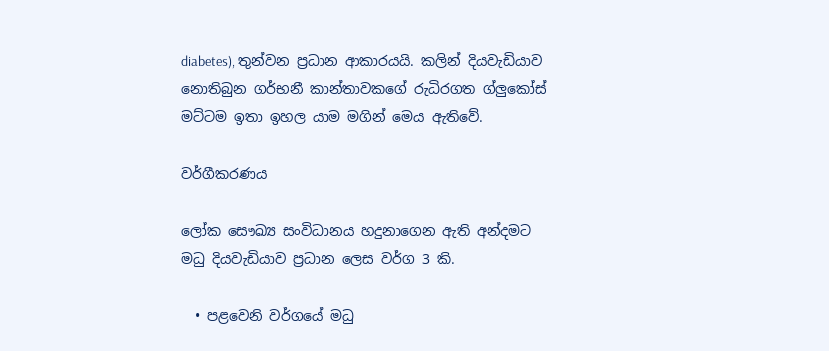diabetes), තුන්වන ප්‍රධාන ආකාරයයි. කලින් දියවැඩියාව නොතිබුන ගර්භනී කාන්තාවකගේ රුධිරගත ග්ලුකෝස් මට්ටම ඉතා ඉහල යාම මගින් මෙය ඇතිවේ.

වර්ගීකරණය

ලෝක සෞඛ්‍ය සංවිධානය හදුනාගෙන ඇති අන්දමට මධු දියවැඩියාව ප්‍රධාන ලෙස වර්ග 3 කි.

  • පළවෙනි වර්ගයේ මධු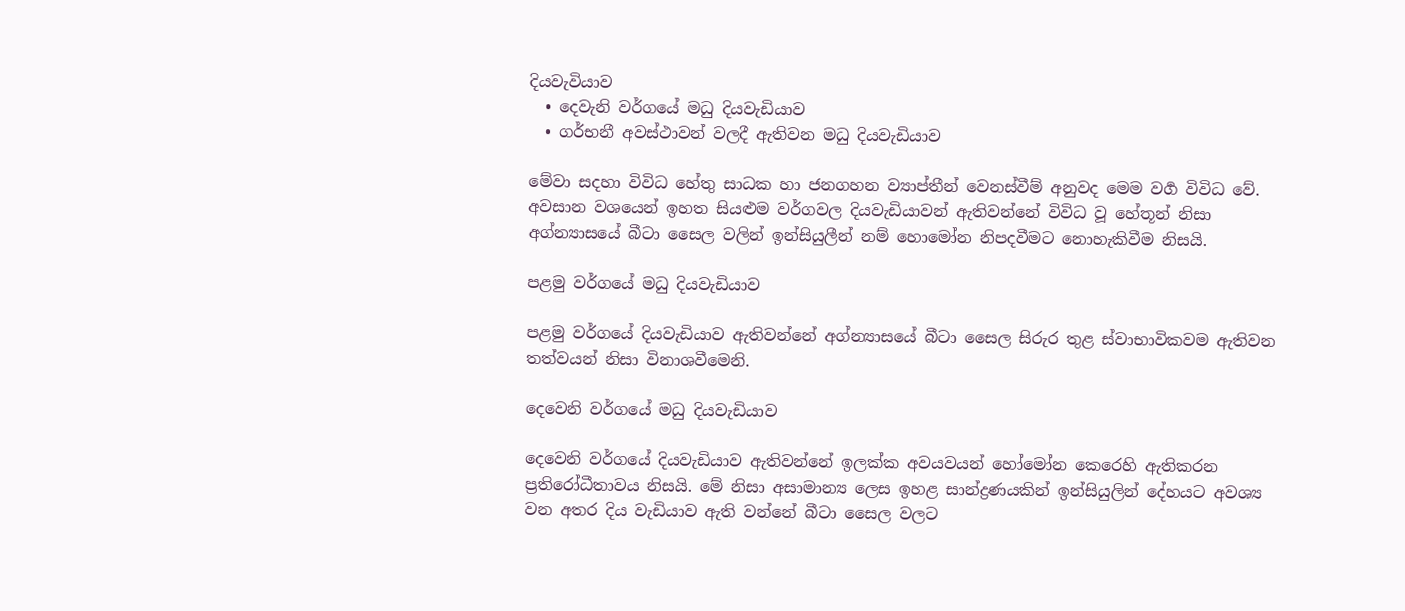දියවැවියාව
  • දෙවැනි වර්ගයේ මධු දියවැඩියාව
  • ගර්භනී අවස්ථාවන් වලදී ඇතිවන මධු දියවැඩියාව

මේවා සදහා විවිධ හේතු සාධක හා ජනගහන ව්‍යාප්තීන් වෙනස්වීම් අනුවද මෙම වර්‍ග විවිධ වේ. අවසාන වශයෙන් ඉහත සියළුම වර්ගවල දියවැඩියාවන් ඇතිවන්නේ විවිධ වූ හේතූන් නිසා අග්න්‍යාසයේ බීටා සෛල වලින් ඉන්සියුලීන් නම් හොමෝන නිපදවීමට නොහැකිවීම නිසයි.

පළමු වර්ගයේ මධු දියවැඩියාව

පළමු වර්ගයේ දියවැඩියාව ඇතිවන්නේ අග්න්‍යාසයේ බීටා සෛල සිරුර තුළ ස්වාභාවිකවම ඇතිවන තත්වයන් නිසා විනාශවීමෙනි.

දෙවෙනි වර්ගයේ මධු දියවැඩියාව

දෙවෙනි වර්ගයේ දියවැඩියාව ඇතිවන්නේ ඉලක්ක අවයවයන් හෝමෝන කෙරෙහි ඇතිකරන ප්‍රතිරෝධීතාවය නිසයි. මේ නිසා අසාමාන්‍ය ලෙස ඉහළ සාන්ද්‍රණයකින් ඉන්සියුලින් දේහයට අවශ්‍ය වන අතර දිය වැඩියාව ඇති වන්නේ බීටා සෛල වලට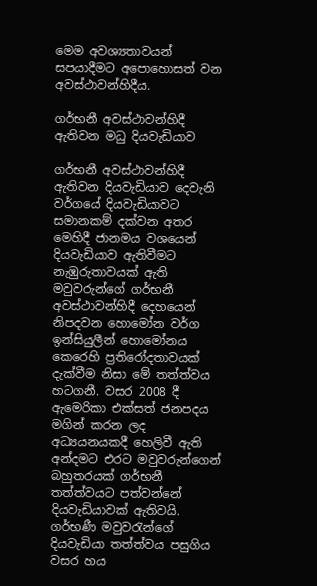මෙම අවශ්‍යතාවයන් සපයාදීමට අපොහොසත් වන අවස්ථාවන්හිදීය.

ගර්භනී අවස්ථාවන්හිදී ඇතිවන මධු දියවැඩියාව

ගර්භනී අවස්ථාවන්හිදී ඇතිවන දියවැඩියාව දෙවැනි වර්ගයේ දියවැඩියාවට සමානකම් දක්වන අතර මෙහිදී ජානමය වශයෙන් දියවැඩියාව ඇතිවීමට නැඹුරුතාවයක් ඇති මවුවරුන්ගේ ගර්භනී අවස්ථාවන්හිදී දෙහයෙන් නිපදවන හොමෝන වර්ග ඉන්සියුලීන් හොමෝනය කෙරෙහි ප්‍රතිරෝදතාවයක් දැක්වීම නිසා මේ තත්ත්වය හටගනී. වසර 2008 දී ඇමෙරිකා එක්සත් ජනපදය මගින් කරන ලද අධ්‍යයනයකදී හෙලිවී ඇති අන්දමට එරට මවුවරුන්ගෙන් බහුතරයක් ගර්භනී තත්ත්වයට පත්වන්නේ දියවැඩියාවක් ඇතිවයි. ගර්භණී මවුවරැ‍න්ගේ දියවැඩියා තත්ත්වය පසුගිය වසර හය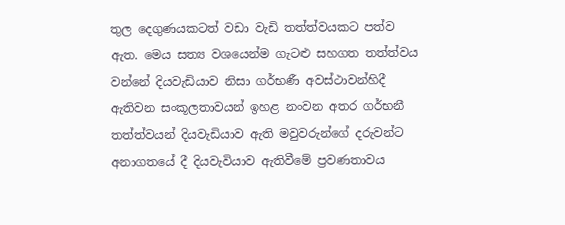තුල දෙගුණයකටත් වඩා වැඩි තත්ත්වයකට පත්ව ඇත. මෙය සත්‍ය වශයෙන්ම ගැටළු සහගත තත්ත්වය වන්නේ දියවැඩියාව නිසා ගර්භණී අවස්ථාවන්හිදී ඇතිවන සංකූලතාවයන් ඉහළ නංවන අතර ගර්භනී තත්ත්වයන් දියවැඩියාව ඇති මවුවරුන්ගේ දරුවන්ට අනාගතයේ දී දියවැවියාව ඇතිවීමේ ප්‍රවණතාවය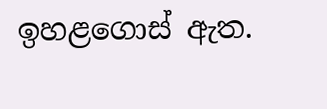ඉහළගොස් ඇත.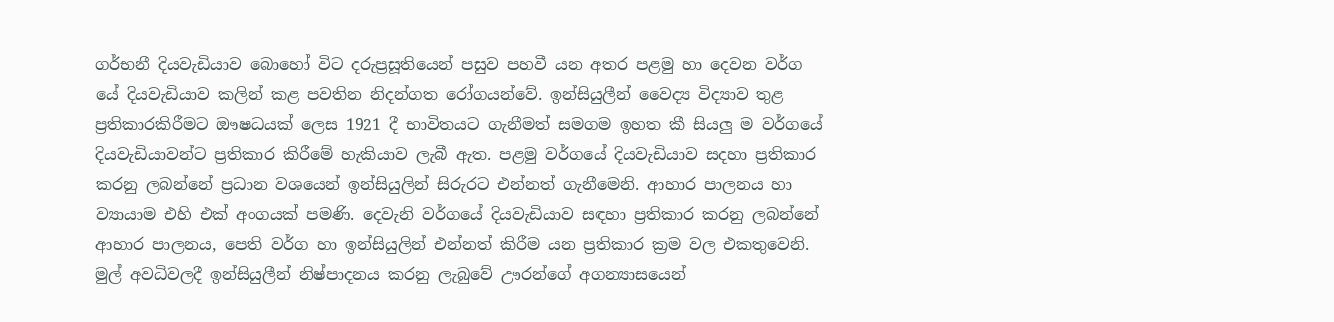ගර්භනී දියවැඩියාව බොහෝ විට දරුප්‍රසූතියෙන් පසුව පහවී යන අතර පළමු හා දෙවන වර්ග යේ දියවැඩියාව කලින් කළ පවතින නිදන්ගත රෝගයන්වේ. ඉන්සියුලීන් වෛද්‍ය විද්‍යාව තුළ ප්‍රතිකාරකිරීමට ඖෂධයක් ලෙස 1921 දී භාවිතයට ගැනීමත් සමගම ඉහත කී සියලු ම වර්ගයේ දියවැඩියාවන්ට ප්‍රතිකාර කිරීමේ හැකියාව ලැබී ඇත. පළමු වර්ගයේ දියවැඩියාව සදහා ප්‍රතිකාර කරනු ලබන්නේ ප්‍රධාන වශයෙන් ඉන්සියුලින් සිරුරට එන්නත් ගැනීමෙනි. ආහාර පාලනය හා ව්‍යායාම එහි එක් අංගයක් පමණි. දෙවැනි වර්ගයේ දියවැඩියාව සඳහා ප්‍රතිකාර කරනු ලබන්නේ ආහාර පාලනය, පෙති වර්ග හා ඉන්සියුලින් එන්නත් කිරීම යන ප්‍රතිකාර ක්‍රම වල එකතුවෙනි. මුල් අවධිවලදී ඉන්සියුලීන් නිෂ්පාදනය කරනු ලැබුවේ ඌරන්ගේ අගන්‍යාසයෙන්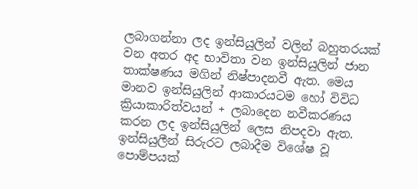ලබාගන්නා ලද ඉන්සියුලින් වලින් බහුතරයක් වන අතර අද භාවිතා වන ඉන්සියුලින් ජාන තාක්ෂණය මගින් නිෂ්පාදනවී ඇත. මෙය මානව ඉන්සියුලින් ආකාරයටම හෝ විවිධ ක්‍රියාකාරිත්වයන් + ලබාදෙන නවීකරණය කරන ලද ඉන්සියුලින් ලෙස නිපදවා ඇත. ඉන්සියුලීන් සිරුරට ලබාදීම විශේෂ වූ පොම්පයක්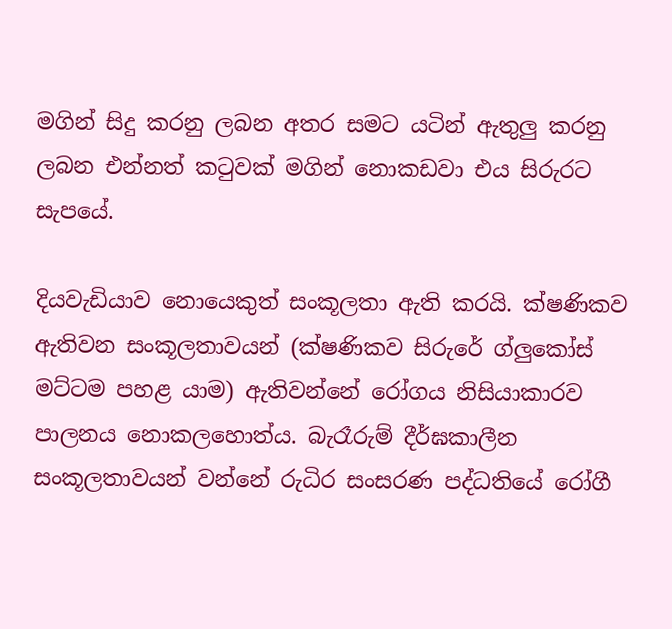මගින් සිදු කරනු ලබන අතර සමට යටින් ඇතුලු කරනු ලබන එන්නත් කටුවක් මගින් නොකඩවා එය සිරුරට සැපයේ.

දියවැඩියාව නොයෙකුත් සංකූලතා ඇති කරයි. ක්ෂණිකව ඇතිවන සංකූලතාවයන් (ක්ෂණිකව සිරුරේ ග්ලුකෝස් මට්ටම පහළ යාම) ඇතිවන්නේ රෝගය නිසියාකාරව පාලනය නොකලහොත්ය. බැරෑරුම් දීර්ඝකාලීන සංකූලතාවයන් වන්නේ රුධිර සංසරණ පද්ධතියේ රෝගී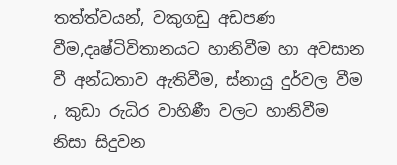තත්ත්වයන්, වකුගඩු අඩපණ වීම,දෘෂ්ටිවිතානයට හානිවීම හා අවසාන වී අන්ධතාව ඇතිවීම, ස්නායු දුර්වල වීම , කුඩා රුධිර වාහිණී වල‍ට හානිවීම නිසා සිදුවන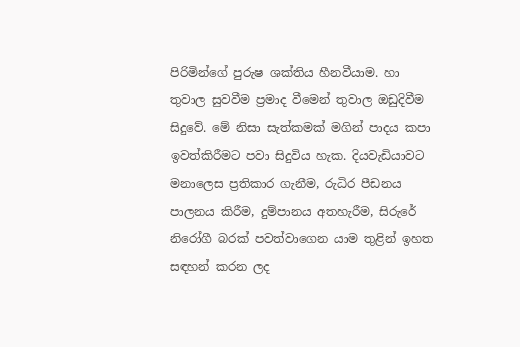පිරිමින්ගේ පුරුෂ ශක්තිය හීනවීයාම. හා තුවාල සුවවීම ප්‍රමාද වීමෙන් තුවාල ඔඩුදිවීම සිදුවේ. මේ නිසා සැත්කමක් මගින් පාදය කපා ඉවත්කිරීමට පවා සිදුවිය හැක. දියවැඩියාවට මනාලෙස ප්‍රතිකාර ගැනීම, රුධිර පීඩනය පාලනය කිරීම, දුම්පානය අතහැරීම, සිරුරේ නිරෝගී බරක් පවත්වාගෙන යාම තුළින් ඉහත සඳහන් කරන ලද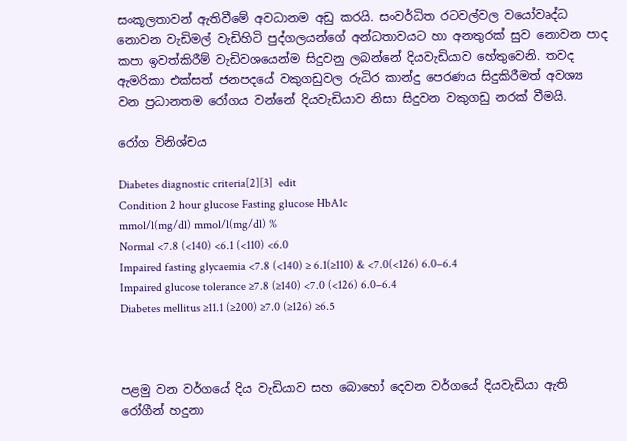සංකූලතාවන් ඇතිවීමේ අවධානම අඩු කරයි. සංවර්ධිත රටවල්වල වයෝවෘද්ධ නොවන වැඩිමල් වැඩිහිටි පුද්ගලයන්ගේ අන්ධතාවයට හා අනතුරක් සුව නොවන පාද කපා ඉවත්කිරීම් වැඩිවශයෙන්ම සිදුවනු ලබන්නේ දියවැඩියාව හේතුවෙනි. තවද ඇමරිකා එක්සත් ජනපදයේ වකුගඩුවල රුධිර කාන්දු පෙරණය සිදුකිරීමත් අවශ්‍ය වන ප්‍රධානතම රෝගය වන්නේ දියවැඩියාව නිසා සිදුවන වකුගඩු නරක් වීමයි.

රෝග විනිශ්චය

Diabetes diagnostic criteria[2][3]  edit
Condition 2 hour glucose Fasting glucose HbA1c
mmol/l(mg/dl) mmol/l(mg/dl) %
Normal <7.8 (<140) <6.1 (<110) <6.0
Impaired fasting glycaemia <7.8 (<140) ≥ 6.1(≥110) & <7.0(<126) 6.0–6.4
Impaired glucose tolerance ≥7.8 (≥140) <7.0 (<126) 6.0–6.4
Diabetes mellitus ≥11.1 (≥200) ≥7.0 (≥126) ≥6.5



පළමු වන වර්ගයේ දිය වැඩියාව සහ බොහෝ දෙවන වර්ගයේ දියවැඩියා ඇති රෝගීන් හදුනා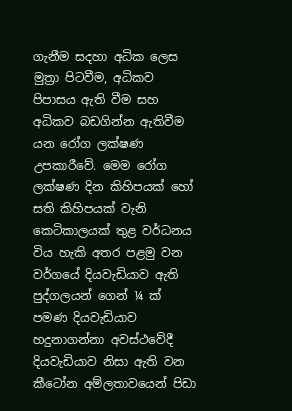ගැනීම සදහා අධික ලෙස මුත්‍රා පිටවීම, අධිකව පිපාසය ඇති වීම සහ අධිකව බඩගින්න ඇතිවීම යන රෝග ලක්ෂණ උපකාරීවේ. මෙම රෝග ලක්ෂණ දින කිහිපයක් හෝ සති කිහිපයක් වැනි කෙටිකාලයක් තුළ වර්ධනය විය හැකි අතර පළමු වන වර්ගයේ දියවැඩියාව ඇති පුද්ගලයන් ගෙන් ¼ ක් පමණ දියවැඩියාව හදුනාගන්නා අවස්ථවේදී දියවැඩියාව නිසා ඇති වන කීටෝන අම්ලතාවයෙන් පිඩා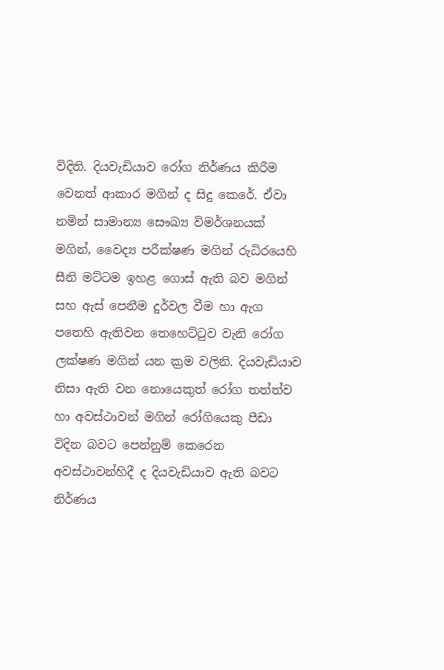විදිති. දියවැඩියාව රෝග නිර්ණය කිරීම වෙනත් ආකාර මගින් ද සිදු කෙරේ. ඒවා නමින් සාමාන්‍ය සෞඛ්‍ය විමර්ශනයක් මගින්, වෛද්‍ය පරීක්ෂණ මගින් රුධිරයෙහි සීනි මට්ටම ඉහළ ගොස් ඇති බව මගින් සහ ඇස් පෙනීම දුර්වල වීම හා ඇග පතෙහි ඇතිවන තෙහෙට්ටුව වැනි රෝග ලක්ෂණ මගින් යන ක්‍රම වලිනි. දියවැඩියාව නිසා ඇති වන නොයෙකුත් රෝග තත්ත්ව හා අවස්ථාවන් මගින් රෝගියෙකු පීඩා විදින බවට පෙන්නුම් කෙරෙන අවස්ථාවන්හිදී ද දියවැඩියාව ඇති බවට නිර්ණය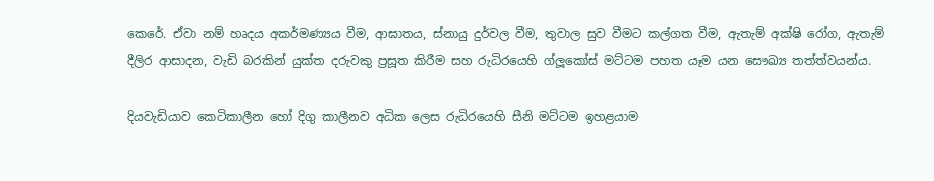කෙරේ. ඒවා නම් හෘදය අකර්මණ්‍යය වීම, ආඝාතය, ස්නායු දුර්වල වීම, තුවාල සුව වීමට කල්ගත වීම, ඇතැම් අක්ෂි රෝග, ඇතැම් දීලිර ආසාදන, වැඩි බරකින් යුක්ත දරුවකු ප්‍රසූත කිරීම සහ රුධිරයෙහි ග්ලූකෝස් මට්ටම පහත යෑම යන සෞඛ්‍ය තත්ත්වයන්ය.

දියවැඩියාව කෙටිකාලීන හෝ දිගු කාලීනව අධික ලෙස රුධිරයෙහි සීනි මට්ටම ඉහළයාම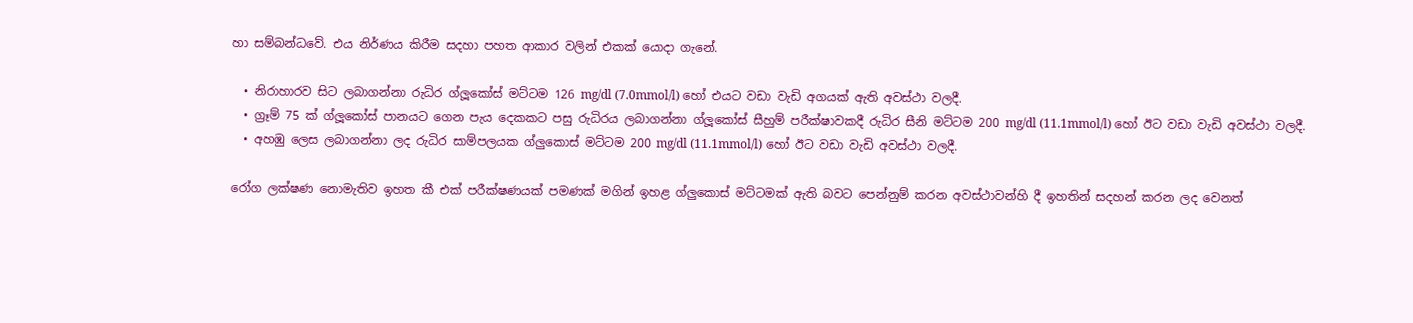හා සම්බන්ධවේ. එය නිර්ණය කිරීම සදහා පහත ආකාර වලින් එකක් යොදා ගැනේ.

  • නිරාහාරව සිට ලබාගන්නා රුධිර ග්ලූකෝස් මට්ටම 126 mg/dl (7.0mmol/l) හෝ එයට වඩා වැඩි අගයක් ඇති අවස්ථා වලදී.
  • ග්‍රෑම් 75 ක් ග්ලූකෝස් පානයට ගෙන පැය දෙකකට පසු රුධිරය ලබාගන්නා ග්ලූකෝස් සීහුම් පරීක්ෂාවකදී රුධිර සීනි මට්ටම 200 mg/dl (11.1mmol/l) හෝ ඊට වඩා වැඩි අවස්ථා වලදී.
  • අහඹු ලෙස ලබාගන්නා ලද රුධිර සාම්පලයක ග්ලුකොස් මට්ටම 200 mg/dl (11.1mmol/l) හෝ ඊට වඩා වැඩි අවස්ථා වලදී.

රෝග ලක්ෂණ නොමැතිව ඉහත කී එක් පරීක්ෂණයක් පමණක් මගින් ඉහළ ග්ලුකොස් මට්ටමක් ඇති බවට පෙන්නුම් කරන අවස්ථාවන්හි දී ඉහතින් සදහන් කරන ලද වෙනත්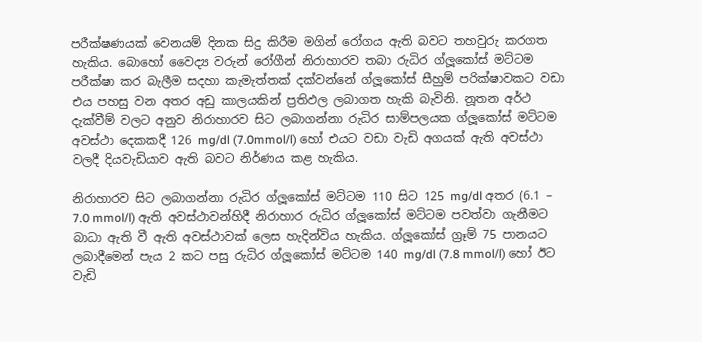පරීක්ෂණයක් වෙනයම් දිනක සිදු කිරීම මගින් රෝගය ඇති බවට තහවුරු කරගත හැකිය. බොහෝ වෛද්‍ය වරුන් රෝගීන් නිරාහාරව තබා රුධිර ග්ලූකෝස් මට්ටම පරීක්ෂා කර බැලීම සදහා කැමැත්තක් දක්වන්නේ ග්ලූකෝස් සීහුම් පරික්ෂාවකට වඩා එය පහසු වන අතර අඩු කාලයකින් ප්‍රතිඵල ලබාගත හැකි බැවිනි. නූතන අර්ථ දැක්වීම් වලට අනුව නිරාහාරව සිට ලබාගන්නා රුධිර සාම්පලයක ග්ලූකෝස් මට්ටම අවස්ථා දෙකකදී 126 mg/dl (7.0mmol/l) හෝ එයට වඩා වැඩි අගයක් ඇති අවස්ථා වලදී දියවැඩියාව ඇති බවට නිර්ණය කළ හැකිය.

නිරාහාරව සිට ලබාගන්නා රුධිර ග්ලූකෝස් මට්ටම 110 සිට 125 mg/dl අතර (6.1 – 7.0 mmol/l) ඇති අවස්ථාවන්හිදී නිරාහාර රුධිර ග්ලූකෝස් මට්ටම පවත්වා ගැනීමට‍ බාධා ඇති වී ඇති අවස්ථාවක් ලෙස හැදින්විය හැකිය. ග්ලූකෝස් ග්‍රෑම් 75 පානයට ලබාදීමෙන් පැය 2 කට පසු රුධිර ග්ලූකෝස් මට්ටම 140 mg/dl (7.8 mmol/l) හෝ ඊට වැඩි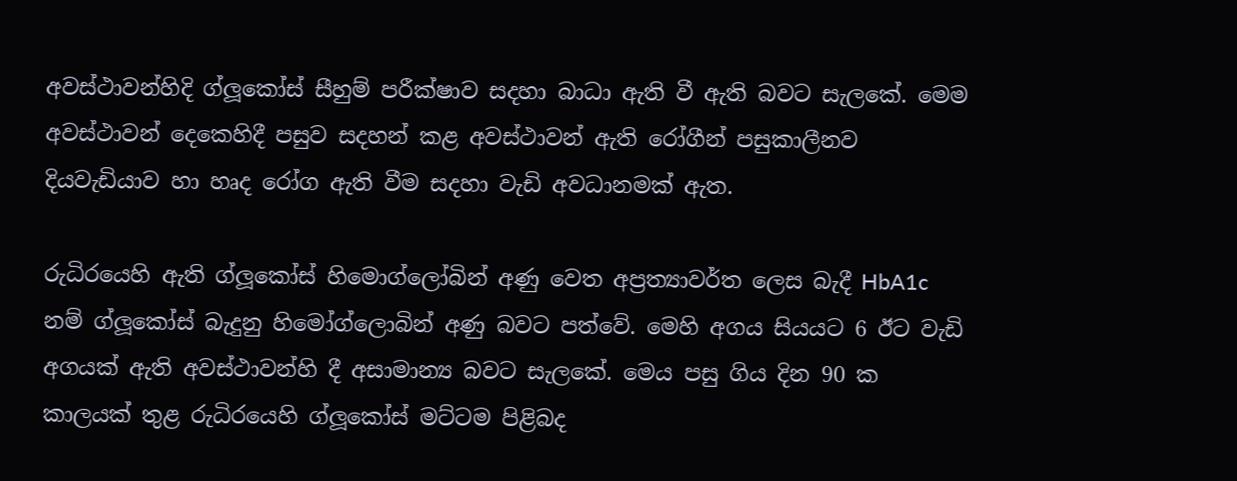අවස්ථාවන්හිදි ග්ලූකෝස් සීහුම් පරීක්ෂාව සදහා බාධා ඇති වී ඇති බවට සැලකේ. මෙම අවස්ථාවන් දෙකෙහිදී පසුව සදහන් කළ අවස්ථාවන් ඇති රෝගීන් පසුකාලීනව දියවැඩියාව හා හෘද රෝග ඇති වීම සදහා වැඩි අවධානමක් ඇත.

රුධිරයෙහි ඇති ග්ලූකෝස් හිමොග්ලෝබින් අණු වෙත අප්‍රත්‍යාවර්ත ලෙස බැදී HbA1c නම් ග්ලූකෝස් බැදුනු හිමෝග්ලොබින් අණු බවට පත්වේ. මෙහි අගය සියයට 6 ඊට වැඩි අගයක් ඇති අවස්ථාවන්හි දී අසාමාන්‍ය බවට සැලකේ. මෙය පසු ගිය දින 90 ක කාලයක් තුළ රුධිරයෙහි ග්ලූකෝස් මට්ටම පිළිබද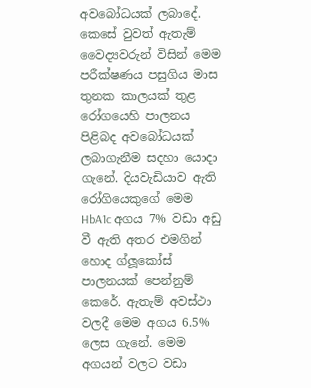අවබෝධයක් ලබාදේ. කෙසේ වුවත් ඇතැම් වෛද්‍යවරුන් විසින් මෙම පරීක්ෂණය පසුගිය මාස තුනක කාලයක් තුළ රෝගයෙහි පාලනය පිළිබද අවබෝධයක් ලබාගැනීම සදහා යොදා ගැනේ. දියවැඩියාව ඇති රෝගියෙකුගේ මෙම HbA1c අගය 7% වඩා අඩු වී ඇති අතර එමගින් හොද ග්ලූකෝස් පාලනයක් පෙන්නුම් කෙරේ. ඇතැම් අවස්ථා වලදී මෙම අගය 6.5% ලෙස ගැනේ. මෙම අගයන් වලට වඩා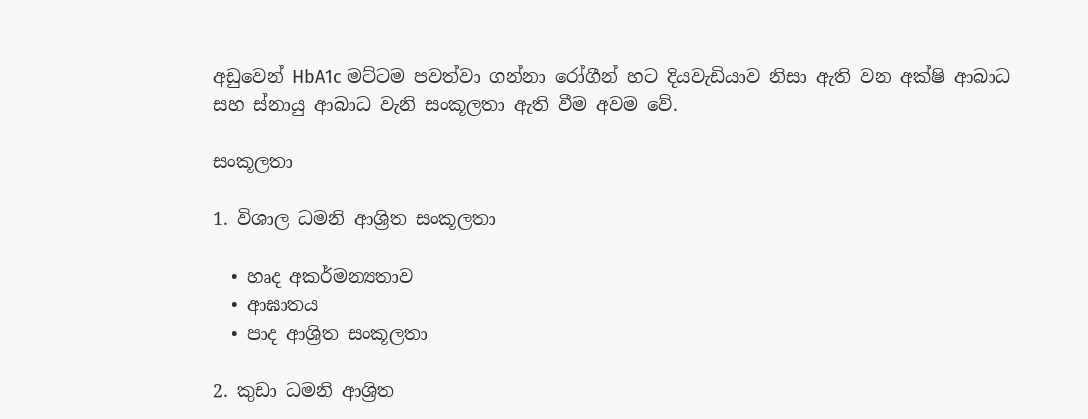අඩුවෙන් HbA1c මට්ටම පවත්වා ගන්නා රෝගීන් හට දියවැඩියාව නිසා ඇති වන අක්ෂි ආබාධ සහ ස්නායු ආබාධ වැනි සංකූලතා ඇති වීම අවම වේ.

සංකූලතා

1. විශාල ධමනි ආශ්‍රිත සංකූලතා

  • හෘද අකර්මන්‍යතාව
  • ආඝාතය
  • පාද ආශ්‍රිත සංකූලතා

2. කුඩා ධමනි ආශ්‍රිත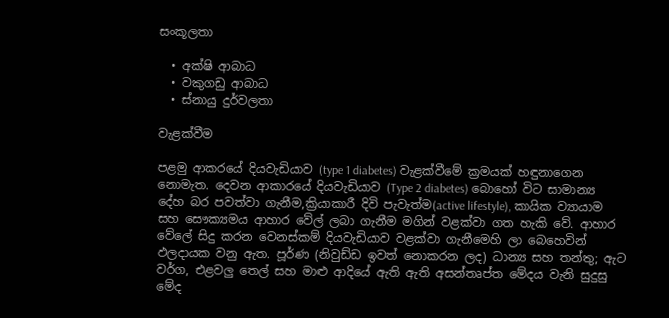සංකූලතා

  • අක්ෂි ආබාධ
  • වකුගඩු ආබාධ
  • ස්නායු දුර්වලතා

වැළක්වීම

පළමු ආකරයේ දියවැඩියාව (type 1 diabetes) වැළක්වීමේ ක්‍රමයක් හඳුනාගෙන නොමැත. දෙවන ආකාරයේ දියවැඩියාව (Type 2 diabetes) බොහෝ විට සාමාන්‍ය දේහ බර පවත්වා ගැනීම,ක්‍රියාකාරී දිවි පැවැත්ම(active lifestyle), කායික ව්‍යායාම සහ සෞක්‍යමය ආහාර වේල් ලබා ගැනීම මගින් වළක්වා ගත හැකි වේ. ආහාර වේලේ සිදු කරන වෙනස්කම් දියවැඩියාව වළක්වා ගැනීමෙහි ලා බෙහෙවින් ඵලදායක වනු ඇත. පූර්ණ (නිවුඩ්ඩ ඉවත් නොකරන ලද) ධාන්‍ය සහ තන්තු; ඇට වර්ග, එළවලු තෙල් සහ මාළු ආදියේ ඇති ඇති අසන්තෘප්ත මේදය වැනි සුදුසු මේද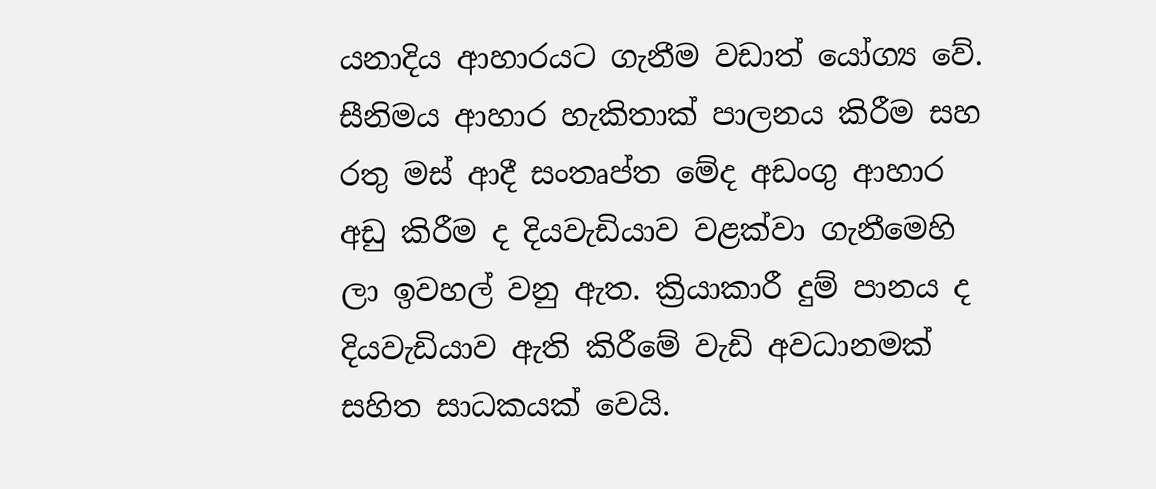යනාදිය ආහාරයට ගැනීම වඩාත් යෝග්‍ය වේ. සීනිමය ආහාර හැකිතාක් පාලනය කිරීම සහ රතු මස් ආදී සංතෘප්ත මේද අඩංගු ආහාර අඩු කිරීම ද දියවැඩියාව වළක්වා ගැනීමෙහි ලා ඉවහල් වනු ඇත. ක්‍රියාකාරී දුම් පානය ද දියවැඩියාව ඇති කිරීමේ වැඩි අවධානමක් සහිත සාධකයක් වෙයි.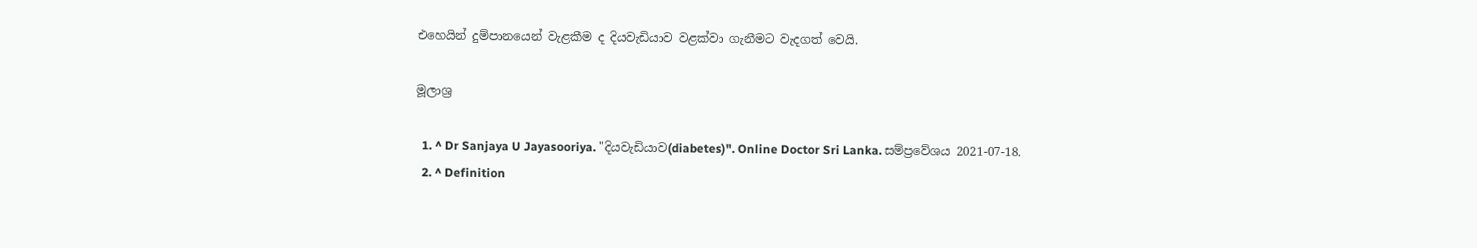එහෙයින් දුම්පානයෙන් වැළකීම ද දියවැඩියාව වළක්වා ගැනීමට වැදගත් වෙයි.

මූලාශ්‍ර

  1. ^ Dr Sanjaya U Jayasooriya. "දියවැඩියාව(diabetes)". Online Doctor Sri Lanka. සම්ප්‍රවේශය 2021-07-18.
  2. ^ Definition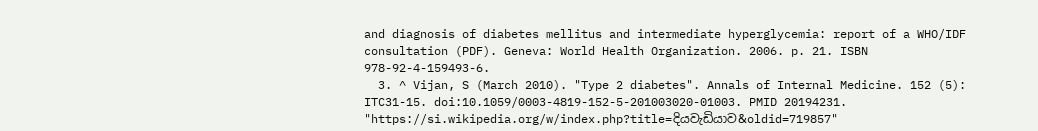and diagnosis of diabetes mellitus and intermediate hyperglycemia: report of a WHO/IDF consultation (PDF). Geneva: World Health Organization. 2006. p. 21. ISBN 978-92-4-159493-6.
  3. ^ Vijan, S (March 2010). "Type 2 diabetes". Annals of Internal Medicine. 152 (5): ITC31-15. doi:10.1059/0003-4819-152-5-201003020-01003. PMID 20194231.
"https://si.wikipedia.org/w/index.php?title=දියවැඩියාව&oldid=719857"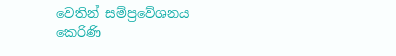වෙතින් සම්ප්‍රවේශනය කෙරිණි